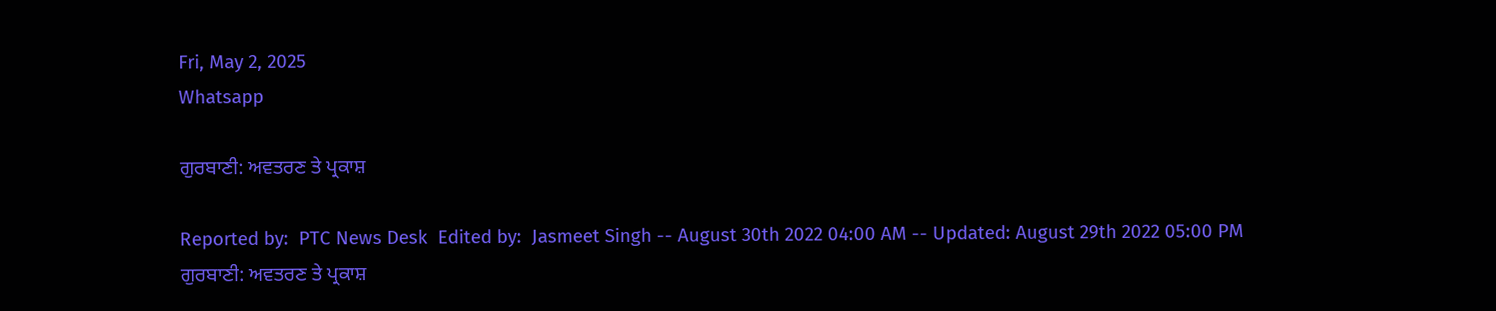Fri, May 2, 2025
Whatsapp

ਗੁਰਬਾਣੀ: ਅਵਤਰਣ ਤੇ ਪ੍ਰਕਾਸ਼

Reported by:  PTC News Desk  Edited by:  Jasmeet Singh -- August 30th 2022 04:00 AM -- Updated: August 29th 2022 05:00 PM
ਗੁਰਬਾਣੀ: ਅਵਤਰਣ ਤੇ ਪ੍ਰਕਾਸ਼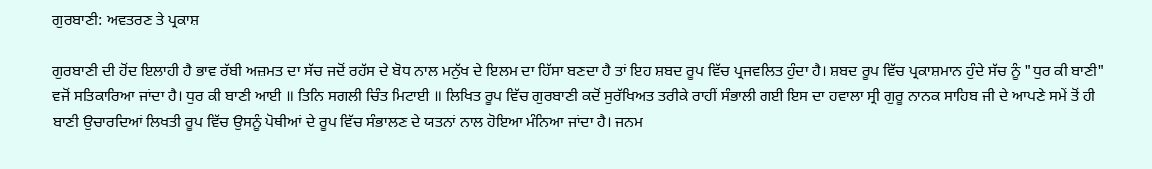ਗੁਰਬਾਣੀ: ਅਵਤਰਣ ਤੇ ਪ੍ਰਕਾਸ਼

ਗੁਰਬਾਣੀ ਦੀ ਹੋਂਦ ਇਲਾਹੀ ਹੈ ਭਾਵ ਰੱਬੀ ਅਜ਼ਮਤ ਦਾ ਸੱਚ ਜਦੋਂ ਰਹੱਸ ਦੇ ਬੋਧ ਨਾਲ ਮਨੁੱਖ ਦੇ ਇਲਮ ਦਾ ਹਿੱਸਾ ਬਣਦਾ ਹੈ ਤਾਂ ਇਹ ਸ਼ਬਦ ਰੂਪ ਵਿੱਚ ਪ੍ਰਜਵਲਿਤ ਹੁੰਦਾ ਹੈ। ਸ਼ਬਦ ਰੂਪ ਵਿੱਚ ਪ੍ਰਕਾਸ਼ਮਾਨ ਹੁੰਦੇ ਸੱਚ ਨੂੰ "ਧੁਰ ਕੀ ਬਾਣੀ" ਵਜੋਂ ਸਤਿਕਾਰਿਆ ਜਾਂਦਾ ਹੈ। ਧੁਰ ਕੀ ਬਾਣੀ ਆਈ ॥ ਤਿਨਿ ਸਗਲੀ ਚਿੰਤ ਮਿਟਾਈ ॥ ਲਿਖਿਤ ਰੂਪ ਵਿੱਚ ਗੁਰਬਾਣੀ ਕਦੋਂ ਸੁਰੱਖਿਅਤ ਤਰੀਕੇ ਰਾਹੀਂ ਸੰਭਾਲੀ ਗਈ ਇਸ ਦਾ ਹਵਾਲਾ ਸ੍ਰੀ ਗੁਰੂ ਨਾਨਕ ਸਾਹਿਬ ਜੀ ਦੇ ਆਪਣੇ ਸਮੇਂ ਤੋਂ ਹੀ ਬਾਣੀ ਉਚਾਰਦਿਆਂ ਲਿਖਤੀ ਰੂਪ ਵਿੱਚ ਉਸਨੂੰ ਪੋਥੀਆਂ ਦੇ ਰੂਪ ਵਿੱਚ ਸੰਭਾਲਣ ਦੇ ਯਤਨਾਂ ਨਾਲ ਹੋਇਆ ਮੰਨਿਆ ਜਾਂਦਾ ਹੈ। ਜਨਮ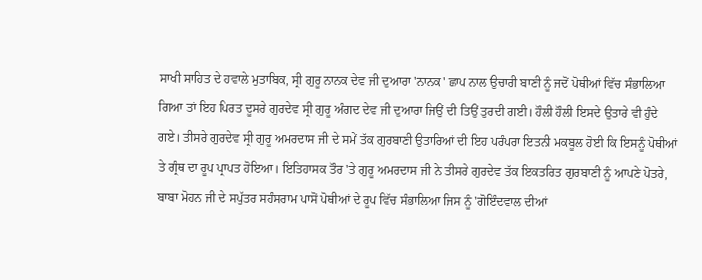ਸਾਖੀ ਸਾਹਿਤ ਦੇ ਹਵਾਲੇ ਮੁਤਾਬਿਕ, ਸ੍ਰੀ ਗੁਰੂ ਨਾਨਕ ਦੇਵ ਜੀ ਦੁਆਰਾ 'ਨਾਨਕ' ਛਾਪ ਨਾਲ ਉਚਾਰੀ ਬਾਣੀ ਨੂੰ ਜਦੋਂ ਪੋਥੀਆਂ ਵਿੱਚ ਸੰਭਾਲਿਆ ਗਿਆ ਤਾਂ ਇਹ ਪਿਰਤ ਦੂਸਰੇ ਗੁਰਦੇਵ ਸ੍ਰੀ ਗੁਰੂ ਅੰਗਦ ਦੇਵ ਜੀ ਦੁਆਰਾ ਜਿਉਂ ਦੀ ਤਿਉਂ ਤੁਰਦੀ ਗਈ। ਹੌਲੀ ਹੌਲੀ ਇਸਦੇ ਉਤਾਰੇ ਵੀ ਹੁੰਦੇ ਗਏ। ਤੀਸਰੇ ਗੁਰਦੇਵ ਸ੍ਰੀ ਗੁਰੂ ਅਮਰਦਾਸ ਜੀ ਦੇ ਸਮੇਂ ਤੱਕ ਗੁਰਬਾਣੀ ਉਤਾਰਿਆਂ ਦੀ ਇਹ ਪਰੰਪਰਾ ਇਤਨੀ ਮਕਬੂਲ ਹੋਈ ਕਿ ਇਸਨੂੰ ਪੋਥੀਆਂ ਤੇ ਗ੍ਰੰਥ ਦਾ ਰੂਪ ਪ੍ਰਾਪਤ ਹੋਇਆ। ਇਤਿਹਾਸਕ ਤੌਰ 'ਤੇ ਗੁਰੂ ਅਮਰਦਾਸ ਜੀ ਨੇ ਤੀਸਰੇ ਗੁਰਦੇਵ ਤੱਕ ਇਕਤਰਿਤ ਗੁਰਬਾਣੀ ਨੂੰ ਆਪਣੇ ਪੋਤਰੇ, ਬਾਬਾ ਮੋਹਨ ਜੀ ਦੇ ਸਪੁੱਤਰ ਸਹੰਸਰਾਮ ਪਾਸੋਂ ਪੋਥੀਆਂ ਦੇ ਰੂਪ ਵਿੱਚ ਸੰਭਾਲਿਆ ਜਿਸ ਨੂੰ 'ਗੋਇੰਦਵਾਲ ਦੀਆਂ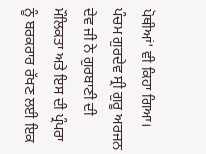ਪੋਥੀਆਂ' ਵੀ ਕਿਹਾ ਗਿਆ। ਪੰਚਮ ਗੁਰਦੇਵ ਸ੍ਰੀ ਗੁਰੂ ਅਰਜਨ ਦੇਵ ਜੀ ਨੇ ਗੁਰਬਾਣੀ ਦੀ ਮੌਲਿਕਤਾ ਅਤੇ ਇਸ ਦੀ ਪ੍ਰੰਪਰਾ ਨੂੰ ਬਰਕਰਾਰ ਰੱਖਣ ਲਈ ਇਕ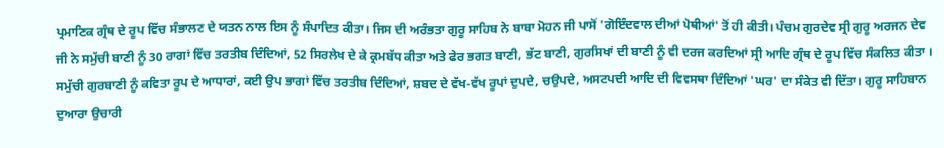ਪ੍ਰਮਾਣਿਕ ਗ੍ਰੰਥ ਦੇ ਰੂਪ ਵਿੱਚ ਸੰਭਾਲਣ ਦੇ ਯਤਨ ਨਾਲ ਇਸ ਨੂੰ ਸੰਪਾਦਿਤ ਕੀਤਾ। ਜਿਸ ਦੀ ਅਰੰਭਤਾ ਗੁਰੂ ਸਾਹਿਬ ਨੇ ਬਾਬਾ ਮੋਹਨ ਜੀ ਪਾਸੋਂ 'ਗੋਇੰਦਵਾਲ ਦੀਆਂ ਪੋਥੀਆਂ' ਤੋਂ ਹੀ ਕੀਤੀ। ਪੰਚਮ ਗੁਰਦੇਵ ਸ੍ਰੀ ਗੁਰੂ ਅਰਜਨ ਦੇਵ ਜੀ ਨੇ ਸਮੁੱਚੀ ਬਾਣੀ ਨੂੰ 30 ਰਾਗਾਂ ਵਿੱਚ ਤਰਤੀਬ ਦਿੰਦਿਆਂ, 52 ਸਿਰਲੇਖ ਦੇ ਕੇ ਕ੍ਰਮਬੱਧ ਕੀਤਾ ਅਤੇ ਫੇਰ ਭਗਤ ਬਾਣੀ, ਭੱਟ ਬਾਣੀ, ਗੁਰਸਿਖਾਂ ਦੀ ਬਾਣੀ ਨੂੰ ਵੀ ਦਰਜ ਕਰਦਿਆਂ ਸ੍ਰੀ ਆਦਿ ਗ੍ਰੰਥ ਦੇ ਰੂਪ ਵਿੱਚ ਸੰਕਲਿਤ ਕੀਤਾ । ਸਮੁੱਚੀ ਗੁਰਬਾਣੀ ਨੂੰ ਕਵਿਤਾ ਰੂਪ ਦੇ ਆਧਾਰਾਂ, ਕਈ ਉਪ ਭਾਗਾਂ ਵਿੱਚ ਤਰਤੀਬ ਦਿੰਦਿਆਂ, ਸ਼ਬਦ ਦੇ ਵੱਖ-ਵੱਖ ਰੂਪਾਂ ਦੁਪਦੇ, ਚਉਪਦੇ, ਅਸਟਪਦੀ ਆਦਿ ਦੀ ਵਿਵਸਥਾ ਦਿੰਦਿਆਂ 'ਘਰ' ਦਾ ਸੰਕੇਤ ਵੀ ਦਿੱਤਾ। ਗੁਰੂ ਸਾਹਿਬਾਨ ਦੁਆਰਾ ਉਚਾਰੀ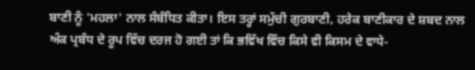ਬਾਣੀ ਨੂੰ 'ਮਹਲਾ' ਨਾਲ ਸੰਬੰਧਿਤ ਕੀਤਾ। ਇਸ ਤਰ੍ਹਾਂ ਸਮੁੱਚੀ ਗੁਰਬਾਣੀ, ਹਰੇਕ ਬਾਣੀਕਾਰ ਦੇ ਸ਼ਬਦ ਨਾਲ ਅੰਕ ਪ੍ਰਬੰਧ ਦੇ ਰੂਪ ਵਿੱਚ ਦਰਜ ਹੋ ਗਈ ਤਾਂ ਕਿ ਭਵਿੱਖ ਵਿੱਚ ਕਿਸੇ ਵੀ ਕਿਸਮ ਦੇ ਵਾਧੇ-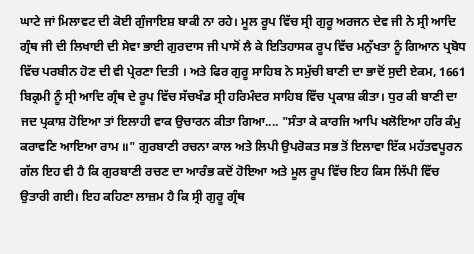ਘਾਟੇ ਜਾਂ ਮਿਲਾਵਟ ਦੀ ਕੋਈ ਗੁੰਜਾਇਸ਼ ਬਾਕੀ ਨਾ ਰਹੇ। ਮੂਲ ਰੂਪ ਵਿੱਚ ਸ੍ਰੀ ਗੁਰੂ ਅਰਜਨ ਦੇਵ ਜੀ ਨੇ ਸ੍ਰੀ ਆਦਿ ਗ੍ਰੰਥ ਜੀ ਦੀ ਲਿਖਾਈ ਦੀ ਸੇਵਾ ਭਾਈ ਗੁਰਦਾਸ ਜੀ ਪਾਸੋਂ ਲੈ ਕੇ ਇਤਿਹਾਸਕ ਰੂਪ ਵਿੱਚ ਮਨੁੱਖਤਾ ਨੂੰ ਗਿਆਨ ਪ੍ਰਬੋਧ ਵਿੱਚ ਪਰਬੀਨ ਹੋਣ ਦੀ ਵੀ ਪ੍ਰੇਰਣਾ ਦਿਤੀ । ਅਤੇ ਫਿਰ ਗੁਰੂ ਸਾਹਿਬ ਨੇ ਸਮੁੱਚੀ ਬਾਣੀ ਦਾ ਭਾਦੋਂ ਸੁਦੀ ਏਕਮ, 1661 ਬਿਕ੍ਰਮੀ ਨੂੰ ਸ੍ਰੀ ਆਦਿ ਗ੍ਰੰਥ ਦੇ ਰੂਪ ਵਿੱਚ ਸੱਚਖੰਡ ਸ੍ਰੀ ਹਰਿਮੰਦਰ ਸਾਹਿਬ ਵਿੱਚ ਪ੍ਰਕਾਸ਼ ਕੀਤਾ। ਧੁਰ ਕੀ ਬਾਣੀ ਦਾ ਜਦ ਪ੍ਰਕਾਸ਼ ਹੋਇਆ ਤਾਂ ਇਲਾਹੀ ਵਾਕ ਉਚਾਰਨ ਕੀਤਾ ਗਿਆ.... "ਸੰਤਾ ਕੇ ਕਾਰਜਿ ਆਪਿ ਖਲੋਇਆ ਹਰਿ ਕੰਮੁ ਕਰਾਵਣਿ ਆਇਆ ਰਾਮ ॥" ਗੁਰਬਾਣੀ ਰਚਨਾ ਕਾਲ ਅਤੇ ਲਿਪੀ ਉਪਰੋਕਤ ਸਭ ਤੋਂ ਇਲਾਵਾ ਇੱਕ ਮਹੱਤਵਪੂਰਨ ਗੱਲ ਇਹ ਵੀ ਹੈ ਕਿ ਗੁਰਬਾਣੀ ਰਚਣ ਦਾ ਆਰੰਭ ਕਦੋਂ ਹੋਇਆ ਅਤੇ ਮੂਲ ਰੂਪ ਵਿੱਚ ਇਹ ਕਿਸ ਲਿੱਪੀ ਵਿੱਚ ਉਤਾਰੀ ਗਈ। ਇਹ ਕਹਿਣਾ ਲਾਜ਼ਮ ਹੈ ਕਿ ਸ੍ਰੀ ਗੁਰੂ ਗ੍ਰੰਥ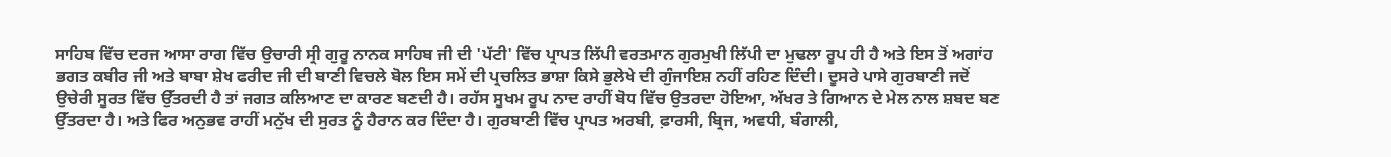ਸਾਹਿਬ ਵਿੱਚ ਦਰਜ ਆਸਾ ਰਾਗ ਵਿੱਚ ਉਚਾਰੀ ਸ੍ਰੀ ਗੁਰੂ ਨਾਨਕ ਸਾਹਿਬ ਜੀ ਦੀ 'ਪੱਟੀ' ਵਿੱਚ ਪ੍ਰਾਪਤ ਲਿੱਪੀ ਵਰਤਮਾਨ ਗੁਰਮੁਖੀ ਲਿੱਪੀ ਦਾ ਮੁਢਲਾ ਰੂਪ ਹੀ ਹੈ ਅਤੇ ਇਸ ਤੋਂ ਅਗਾਂਹ ਭਗਤ ਕਬੀਰ ਜੀ ਅਤੇ ਬਾਬਾ ਸ਼ੇਖ ਫਰੀਦ ਜੀ ਦੀ ਬਾਣੀ ਵਿਚਲੇ ਬੋਲ ਇਸ ਸਮੇਂ ਦੀ ਪ੍ਰਚਲਿਤ ਭਾਸ਼ਾ ਕਿਸੇ ਭੁਲੇਖੇ ਦੀ ਗੁੰਜਾਇਸ਼ ਨਹੀਂ ਰਹਿਣ ਦਿੰਦੀ। ਦੂਸਰੇ ਪਾਸੇ ਗੁਰਬਾਣੀ ਜਦੋਂ ਉਚੇਰੀ ਸੂਰਤ ਵਿੱਚ ਉੱਤਰਦੀ ਹੈ ਤਾਂ ਜਗਤ ਕਲਿਆਣ ਦਾ ਕਾਰਣ ਬਣਦੀ ਹੈ। ਰਹੱਸ ਸੂਖਮ ਰੂਪ ਨਾਦ ਰਾਹੀਂ ਬੋਧ ਵਿੱਚ ਉਤਰਦਾ ਹੋਇਆ, ਅੱਖਰ ਤੇ ਗਿਆਨ ਦੇ ਮੇਲ ਨਾਲ ਸ਼ਬਦ ਬਣ ਉੱਤਰਦਾ ਹੈ। ਅਤੇ ਫਿਰ ਅਨੁਭਵ ਰਾਹੀਂ ਮਨੁੱਖ ਦੀ ਸੁਰਤ ਨੂੰ ਹੈਰਾਨ ਕਰ ਦਿੰਦਾ ਹੈ। ਗੁਰਬਾਣੀ ਵਿੱਚ ਪ੍ਰਾਪਤ ਅਰਬੀ, ਫ਼ਾਰਸੀ, ਬ੍ਰਿਜ, ਅਵਧੀ, ਬੰਗਾਲੀ,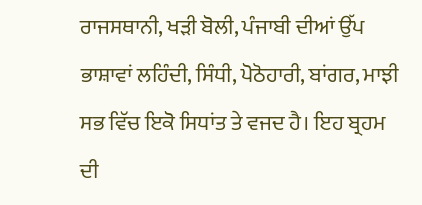ਰਾਜਸਥਾਨੀ, ਖੜੀ ਬੋਲੀ, ਪੰਜਾਬੀ ਦੀਆਂ ਉੱਪ ਭਾਸ਼ਾਵਾਂ ਲਹਿੰਦੀ, ਸਿੰਧੀ, ਪੋਠੋਹਾਰੀ, ਬਾਂਗਰ, ਮਾਝੀ ਸਭ ਵਿੱਚ ਇਕੋ ਸਿਧਾਂਤ ਤੇ ਵਜਦ ਹੈ। ਇਹ ਬ੍ਰਹਮ ਦੀ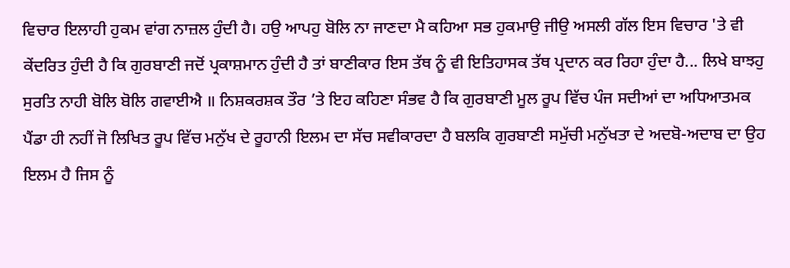ਵਿਚਾਰ ਇਲਾਹੀ ਹੁਕਮ ਵਾਂਗ ਨਾਜ਼ਲ ਹੁੰਦੀ ਹੈ। ਹਉ ਆਪਹੁ ਬੋਲਿ ਨਾ ਜਾਣਦਾ ਮੈ ਕਹਿਆ ਸਭ ਹੁਕਮਾਉ ਜੀਉ ਅਸਲੀ ਗੱਲ ਇਸ ਵਿਚਾਰ 'ਤੇ ਵੀ ਕੇਂਦਰਿਤ ਹੁੰਦੀ ਹੈ ਕਿ ਗੁਰਬਾਣੀ ਜਦੋਂ ਪ੍ਰਕਾਸ਼ਮਾਨ ਹੁੰਦੀ ਹੈ ਤਾਂ ਬਾਣੀਕਾਰ ਇਸ ਤੱਥ ਨੂੰ ਵੀ ਇਤਿਹਾਸਕ ਤੱਥ ਪ੍ਰਦਾਨ ਕਰ ਰਿਹਾ ਹੁੰਦਾ ਹੈ... ਲਿਖੇ ਬਾਝਹੁ ਸੁਰਤਿ ਨਾਹੀ ਬੋਲਿ ਬੋਲਿ ਗਵਾਈਐ ॥ ਨਿਸ਼ਕਰਸ਼ਕ ਤੌਰ ’ਤੇ ਇਹ ਕਹਿਣਾ ਸੰਭਵ ਹੈ ਕਿ ਗੁਰਬਾਣੀ ਮੂਲ ਰੂਪ ਵਿੱਚ ਪੰਜ ਸਦੀਆਂ ਦਾ ਅਧਿਆਤਮਕ ਪੈਂਡਾ ਹੀ ਨਹੀਂ ਜੋ ਲਿਖਿਤ ਰੂਪ ਵਿੱਚ ਮਨੁੱਖ ਦੇ ਰੂਹਾਨੀ ਇਲਮ ਦਾ ਸੱਚ ਸਵੀਕਾਰਦਾ ਹੈ ਬਲਕਿ ਗੁਰਬਾਣੀ ਸਮੁੱਚੀ ਮਨੁੱਖਤਾ ਦੇ ਅਦਬੋ-ਅਦਾਬ ਦਾ ਉਹ ਇਲਮ ਹੈ ਜਿਸ ਨੂੰ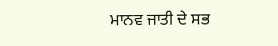ਮਾਨਵ ਜਾਤੀ ਦੇ ਸਭ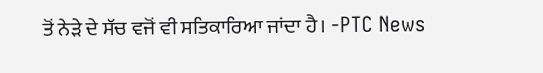ਤੋਂ ਨੇੜੇ ਦੇ ਸੱਚ ਵਜੋਂ ਵੀ ਸਤਿਕਾਰਿਆ ਜਾਂਦਾ ਹੈ। -PTC News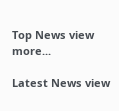Top News view more...

Latest News view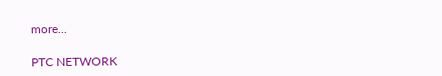more...

PTC NETWORK